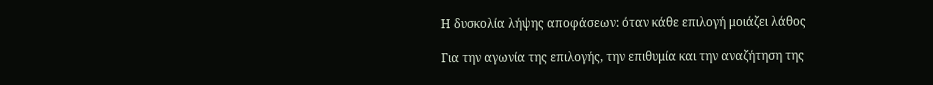Η δυσκολία λήψης αποφάσεων: όταν κάθε επιλογή μοιάζει λάθος

Για την αγωνία της επιλογής, την επιθυμία και την αναζήτηση της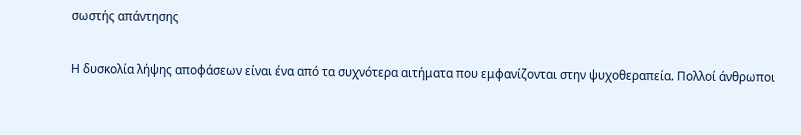σωστής απάντησης

Η δυσκολία λήψης αποφάσεων είναι ένα από τα συχνότερα αιτήματα που εμφανίζονται στην ψυχοθεραπεία. Πολλοί άνθρωποι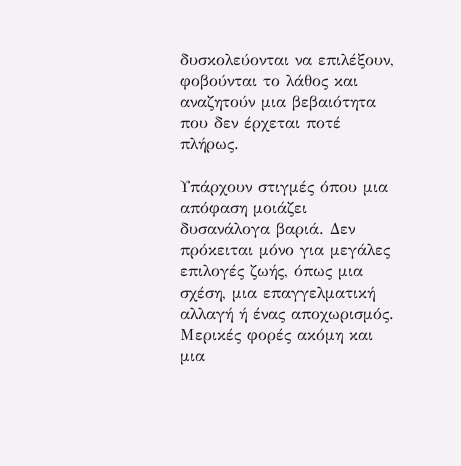δυσκολεύονται να επιλέξουν, φοβούνται το λάθος και αναζητούν μια βεβαιότητα που δεν έρχεται ποτέ πλήρως.

Υπάρχουν στιγμές όπου μια απόφαση μοιάζει δυσανάλογα βαριά. Δεν πρόκειται μόνο για μεγάλες επιλογές ζωής, όπως μια σχέση, μια επαγγελματική αλλαγή ή ένας αποχωρισμός. Μερικές φορές ακόμη και μια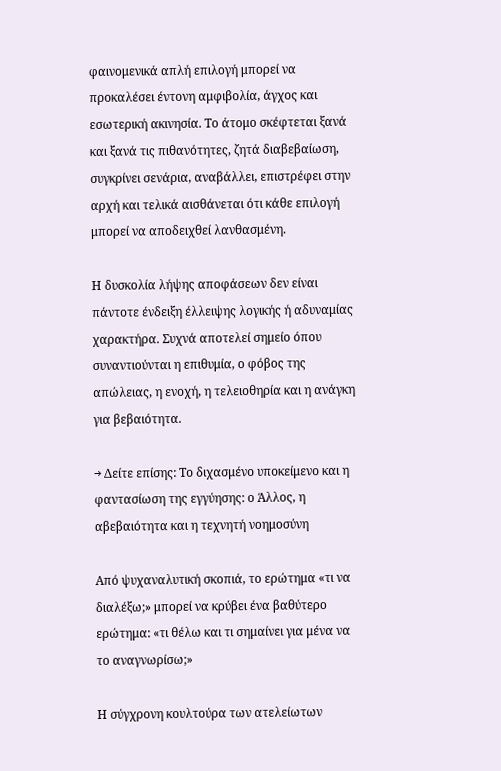φαινομενικά απλή επιλογή μπορεί να προκαλέσει έντονη αμφιβολία, άγχος και εσωτερική ακινησία. Το άτομο σκέφτεται ξανά και ξανά τις πιθανότητες, ζητά διαβεβαίωση, συγκρίνει σενάρια, αναβάλλει, επιστρέφει στην αρχή και τελικά αισθάνεται ότι κάθε επιλογή μπορεί να αποδειχθεί λανθασμένη.

Η δυσκολία λήψης αποφάσεων δεν είναι πάντοτε ένδειξη έλλειψης λογικής ή αδυναμίας χαρακτήρα. Συχνά αποτελεί σημείο όπου συναντιούνται η επιθυμία, ο φόβος της απώλειας, η ενοχή, η τελειοθηρία και η ανάγκη για βεβαιότητα.

→ Δείτε επίσης: Το διχασμένο υποκείμενο και η φαντασίωση της εγγύησης: ο Άλλος, η αβεβαιότητα και η τεχνητή νοημοσύνη

Από ψυχαναλυτική σκοπιά, το ερώτημα «τι να διαλέξω;» μπορεί να κρύβει ένα βαθύτερο ερώτημα: «τι θέλω και τι σημαίνει για μένα να το αναγνωρίσω;»

Η σύγχρονη κουλτούρα των ατελείωτων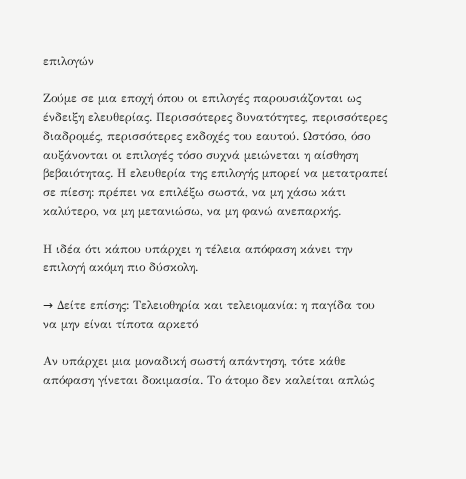επιλογών

Ζούμε σε μια εποχή όπου οι επιλογές παρουσιάζονται ως ένδειξη ελευθερίας. Περισσότερες δυνατότητες, περισσότερες διαδρομές, περισσότερες εκδοχές του εαυτού. Ωστόσο, όσο αυξάνονται οι επιλογές τόσο συχνά μειώνεται η αίσθηση βεβαιότητας. Η ελευθερία της επιλογής μπορεί να μετατραπεί σε πίεση: πρέπει να επιλέξω σωστά, να μη χάσω κάτι καλύτερο, να μη μετανιώσω, να μη φανώ ανεπαρκής.

Η ιδέα ότι κάπου υπάρχει η τέλεια απόφαση κάνει την επιλογή ακόμη πιο δύσκολη.

→ Δείτε επίσης: Τελειοθηρία και τελειομανία: η παγίδα του να μην είναι τίποτα αρκετό

Αν υπάρχει μια μοναδική σωστή απάντηση, τότε κάθε απόφαση γίνεται δοκιμασία. Το άτομο δεν καλείται απλώς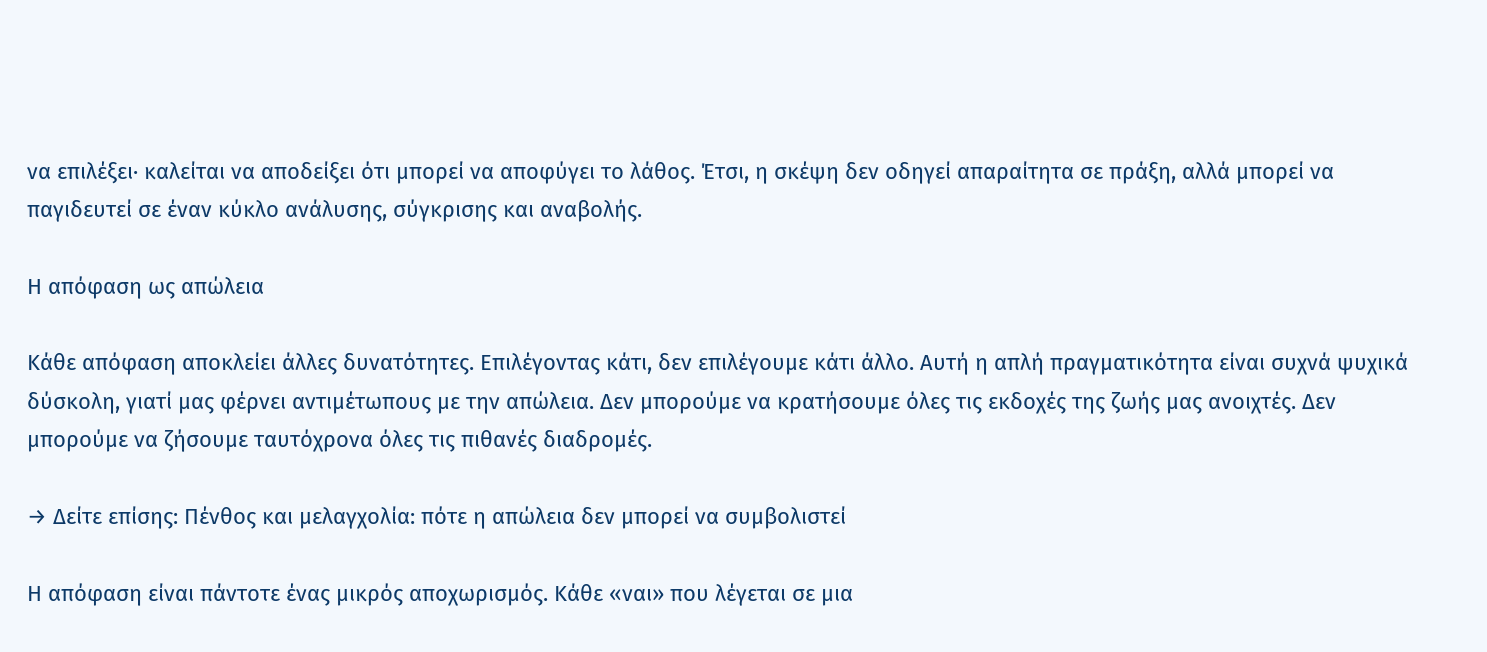να επιλέξει· καλείται να αποδείξει ότι μπορεί να αποφύγει το λάθος. Έτσι, η σκέψη δεν οδηγεί απαραίτητα σε πράξη, αλλά μπορεί να παγιδευτεί σε έναν κύκλο ανάλυσης, σύγκρισης και αναβολής.

Η απόφαση ως απώλεια

Κάθε απόφαση αποκλείει άλλες δυνατότητες. Επιλέγοντας κάτι, δεν επιλέγουμε κάτι άλλο. Αυτή η απλή πραγματικότητα είναι συχνά ψυχικά δύσκολη, γιατί μας φέρνει αντιμέτωπους με την απώλεια. Δεν μπορούμε να κρατήσουμε όλες τις εκδοχές της ζωής μας ανοιχτές. Δεν μπορούμε να ζήσουμε ταυτόχρονα όλες τις πιθανές διαδρομές.

→ Δείτε επίσης: Πένθος και μελαγχολία: πότε η απώλεια δεν μπορεί να συμβολιστεί

Η απόφαση είναι πάντοτε ένας μικρός αποχωρισμός. Κάθε «ναι» που λέγεται σε μια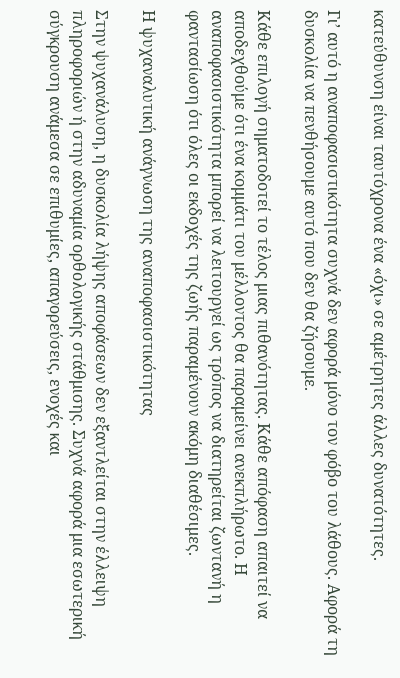κατεύθυνση είναι ταυτόχρονα ένα «όχι» σε αμέτρητες άλλες δυνατότητες.

Γι’ αυτό η αναποφασιστικότητα συχνά δεν αφορά μόνο τον φόβο του λάθους. Αφορά τη δυσκολία να πενθήσουμε αυτό που δεν θα ζήσουμε.

Κάθε επιλογή σηματοδοτεί το τέλος μιας πιθανότητας. Κάθε απόφαση απαιτεί να αποδεχθούμε ότι ένα κομμάτι του μέλλοντος θα παραμείνει ανεκπλήρωτο. Η αναποφασιστικότητα μπορεί να λειτουργεί ως τρόπος να διατηρείται ζωντανή η φαντασίωση ότι όλες οι εκδοχές της ζωής παραμένουν ακόμη διαθέσιμες.

Η ψυχαναλυτική ανάγνωση της αναποφασιστικότητας

Στην ψυχανάλυση, η δυσκολία λήψης αποφάσεων δεν εξαντλείται στην έλλειψη πληροφοριών ή στην αδυναμία ορθολογικής στάθμισης. Συχνά αφορά μια εσωτερική σύγκρουση ανάμεσα σε επιθυμίες, απαγορεύσεις, ενοχές και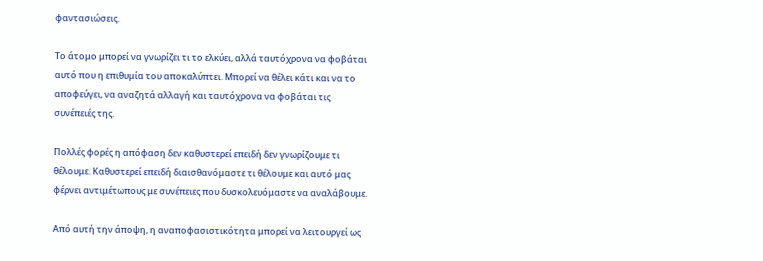φαντασιώσεις.

Το άτομο μπορεί να γνωρίζει τι το ελκύει, αλλά ταυτόχρονα να φοβάται αυτό που η επιθυμία του αποκαλύπτει. Μπορεί να θέλει κάτι και να το αποφεύγει, να αναζητά αλλαγή και ταυτόχρονα να φοβάται τις συνέπειές της.

Πολλές φορές η απόφαση δεν καθυστερεί επειδή δεν γνωρίζουμε τι θέλουμε. Καθυστερεί επειδή διαισθανόμαστε τι θέλουμε και αυτό μας φέρνει αντιμέτωπους με συνέπειες που δυσκολευόμαστε να αναλάβουμε.

Από αυτή την άποψη, η αναποφασιστικότητα μπορεί να λειτουργεί ως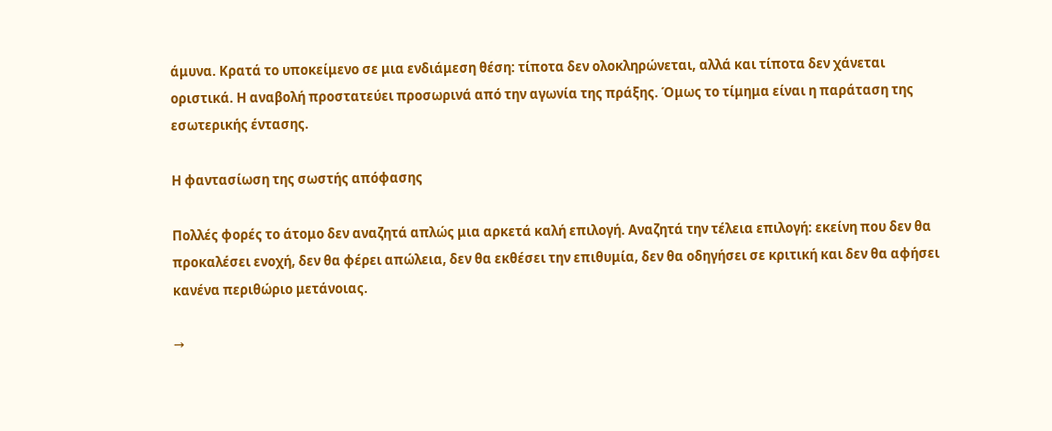άμυνα. Κρατά το υποκείμενο σε μια ενδιάμεση θέση: τίποτα δεν ολοκληρώνεται, αλλά και τίποτα δεν χάνεται οριστικά. Η αναβολή προστατεύει προσωρινά από την αγωνία της πράξης. Όμως το τίμημα είναι η παράταση της εσωτερικής έντασης.

Η φαντασίωση της σωστής απόφασης

Πολλές φορές το άτομο δεν αναζητά απλώς μια αρκετά καλή επιλογή. Αναζητά την τέλεια επιλογή: εκείνη που δεν θα προκαλέσει ενοχή, δεν θα φέρει απώλεια, δεν θα εκθέσει την επιθυμία, δεν θα οδηγήσει σε κριτική και δεν θα αφήσει κανένα περιθώριο μετάνοιας.

→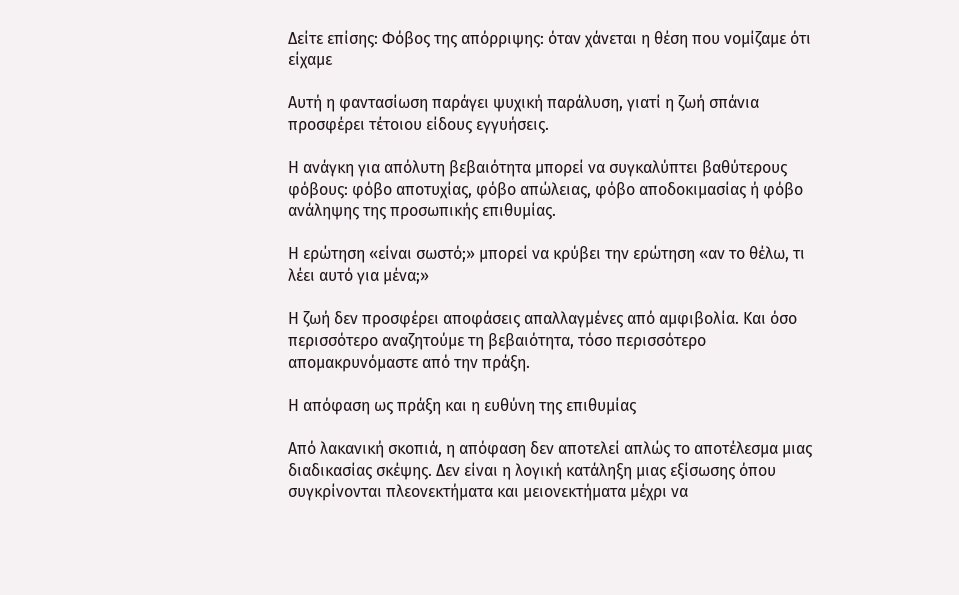Δείτε επίσης: Φόβος της απόρριψης: όταν χάνεται η θέση που νομίζαμε ότι είχαμε

Αυτή η φαντασίωση παράγει ψυχική παράλυση, γιατί η ζωή σπάνια προσφέρει τέτοιου είδους εγγυήσεις.

Η ανάγκη για απόλυτη βεβαιότητα μπορεί να συγκαλύπτει βαθύτερους φόβους: φόβο αποτυχίας, φόβο απώλειας, φόβο αποδοκιμασίας ή φόβο ανάληψης της προσωπικής επιθυμίας.

Η ερώτηση «είναι σωστό;» μπορεί να κρύβει την ερώτηση «αν το θέλω, τι λέει αυτό για μένα;»

Η ζωή δεν προσφέρει αποφάσεις απαλλαγμένες από αμφιβολία. Και όσο περισσότερο αναζητούμε τη βεβαιότητα, τόσο περισσότερο απομακρυνόμαστε από την πράξη.

Η απόφαση ως πράξη και η ευθύνη της επιθυμίας

Από λακανική σκοπιά, η απόφαση δεν αποτελεί απλώς το αποτέλεσμα μιας διαδικασίας σκέψης. Δεν είναι η λογική κατάληξη μιας εξίσωσης όπου συγκρίνονται πλεονεκτήματα και μειονεκτήματα μέχρι να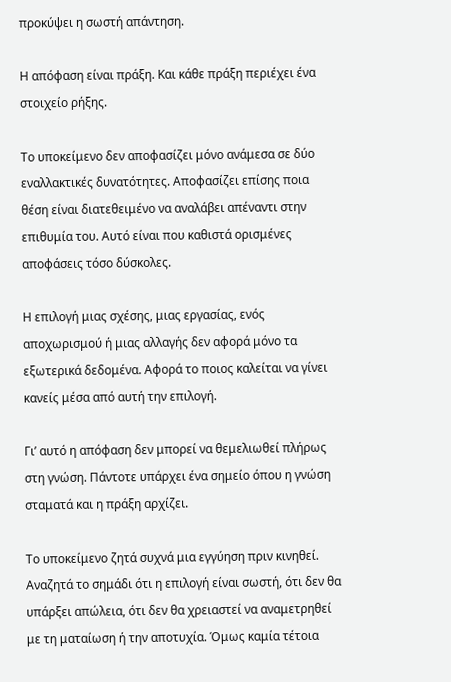προκύψει η σωστή απάντηση.

Η απόφαση είναι πράξη. Και κάθε πράξη περιέχει ένα στοιχείο ρήξης.

Το υποκείμενο δεν αποφασίζει μόνο ανάμεσα σε δύο εναλλακτικές δυνατότητες. Αποφασίζει επίσης ποια θέση είναι διατεθειμένο να αναλάβει απέναντι στην επιθυμία του. Αυτό είναι που καθιστά ορισμένες αποφάσεις τόσο δύσκολες.

Η επιλογή μιας σχέσης, μιας εργασίας, ενός αποχωρισμού ή μιας αλλαγής δεν αφορά μόνο τα εξωτερικά δεδομένα. Αφορά το ποιος καλείται να γίνει κανείς μέσα από αυτή την επιλογή.

Γι’ αυτό η απόφαση δεν μπορεί να θεμελιωθεί πλήρως στη γνώση. Πάντοτε υπάρχει ένα σημείο όπου η γνώση σταματά και η πράξη αρχίζει.

Το υποκείμενο ζητά συχνά μια εγγύηση πριν κινηθεί. Αναζητά το σημάδι ότι η επιλογή είναι σωστή, ότι δεν θα υπάρξει απώλεια, ότι δεν θα χρειαστεί να αναμετρηθεί με τη ματαίωση ή την αποτυχία. Όμως καμία τέτοια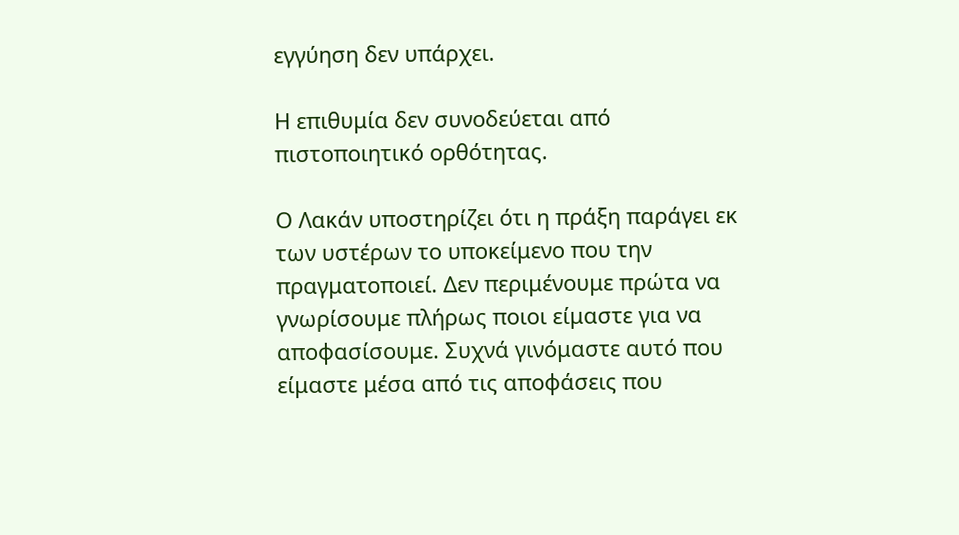εγγύηση δεν υπάρχει.

Η επιθυμία δεν συνοδεύεται από πιστοποιητικό ορθότητας.

Ο Λακάν υποστηρίζει ότι η πράξη παράγει εκ των υστέρων το υποκείμενο που την πραγματοποιεί. Δεν περιμένουμε πρώτα να γνωρίσουμε πλήρως ποιοι είμαστε για να αποφασίσουμε. Συχνά γινόμαστε αυτό που είμαστε μέσα από τις αποφάσεις που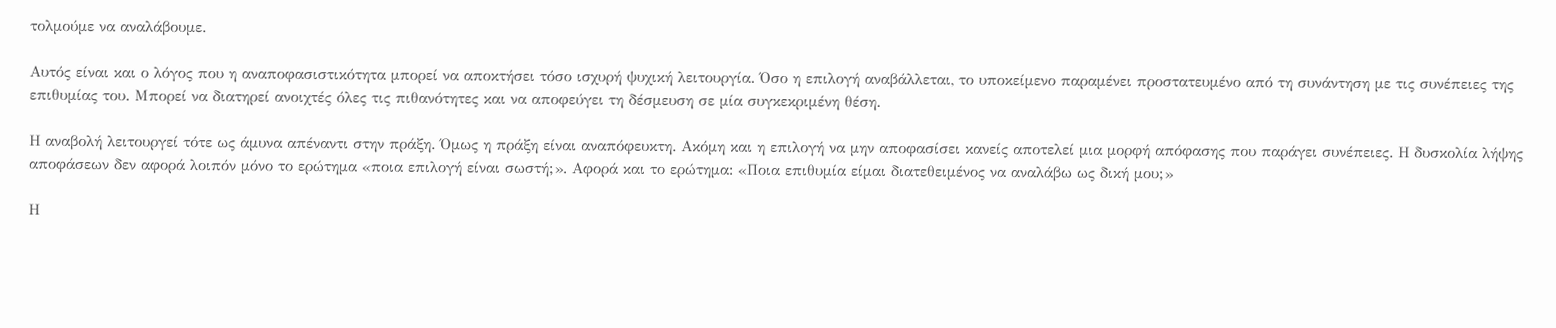τολμούμε να αναλάβουμε.

Αυτός είναι και ο λόγος που η αναποφασιστικότητα μπορεί να αποκτήσει τόσο ισχυρή ψυχική λειτουργία. Όσο η επιλογή αναβάλλεται, το υποκείμενο παραμένει προστατευμένο από τη συνάντηση με τις συνέπειες της επιθυμίας του. Μπορεί να διατηρεί ανοιχτές όλες τις πιθανότητες και να αποφεύγει τη δέσμευση σε μία συγκεκριμένη θέση.

Η αναβολή λειτουργεί τότε ως άμυνα απέναντι στην πράξη. Όμως η πράξη είναι αναπόφευκτη. Ακόμη και η επιλογή να μην αποφασίσει κανείς αποτελεί μια μορφή απόφασης που παράγει συνέπειες. Η δυσκολία λήψης αποφάσεων δεν αφορά λοιπόν μόνο το ερώτημα «ποια επιλογή είναι σωστή;». Αφορά και το ερώτημα: «Ποια επιθυμία είμαι διατεθειμένος να αναλάβω ως δική μου;»

Η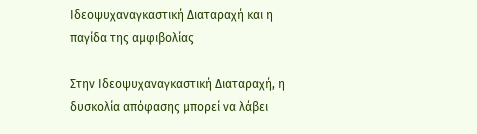Ιδεοψυχαναγκαστική Διαταραχή και η παγίδα της αμφιβολίας

Στην Ιδεοψυχαναγκαστική Διαταραχή, η δυσκολία απόφασης μπορεί να λάβει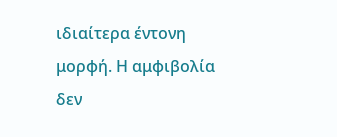ιδιαίτερα έντονη μορφή. Η αμφιβολία δεν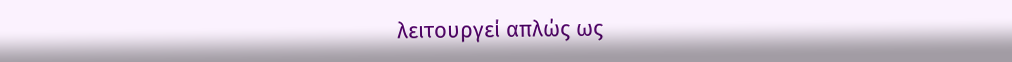λειτουργεί απλώς ως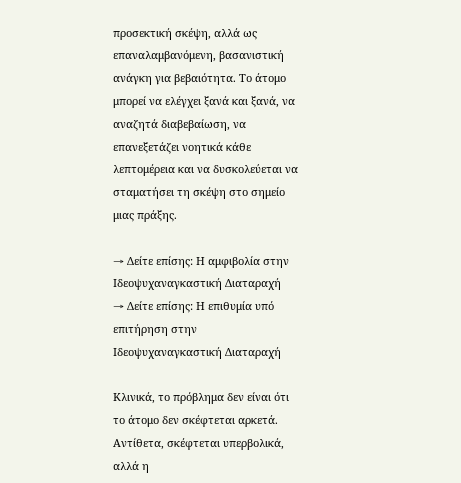προσεκτική σκέψη, αλλά ως επαναλαμβανόμενη, βασανιστική ανάγκη για βεβαιότητα. Το άτομο μπορεί να ελέγχει ξανά και ξανά, να αναζητά διαβεβαίωση, να επανεξετάζει νοητικά κάθε λεπτομέρεια και να δυσκολεύεται να σταματήσει τη σκέψη στο σημείο μιας πράξης.

→ Δείτε επίσης: Η αμφιβολία στην Ιδεοψυχαναγκαστική Διαταραχή
→ Δείτε επίσης: Η επιθυμία υπό επιτήρηση στην Ιδεοψυχαναγκαστική Διαταραχή

Κλινικά, το πρόβλημα δεν είναι ότι το άτομο δεν σκέφτεται αρκετά. Αντίθετα, σκέφτεται υπερβολικά, αλλά η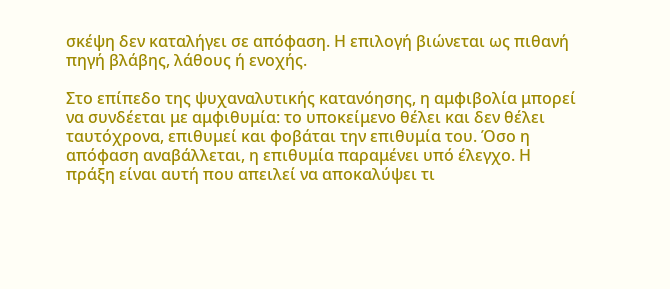σκέψη δεν καταλήγει σε απόφαση. Η επιλογή βιώνεται ως πιθανή πηγή βλάβης, λάθους ή ενοχής.

Στο επίπεδο της ψυχαναλυτικής κατανόησης, η αμφιβολία μπορεί να συνδέεται με αμφιθυμία: το υποκείμενο θέλει και δεν θέλει ταυτόχρονα, επιθυμεί και φοβάται την επιθυμία του. Όσο η απόφαση αναβάλλεται, η επιθυμία παραμένει υπό έλεγχο. Η πράξη είναι αυτή που απειλεί να αποκαλύψει τι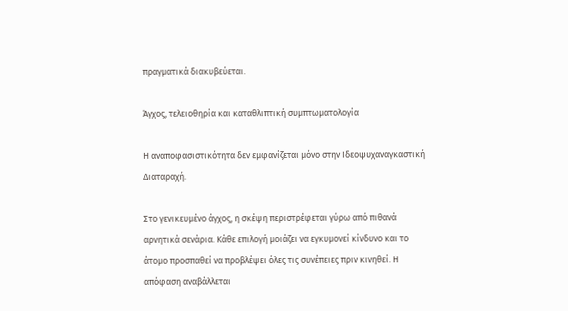πραγματικά διακυβεύεται.

Άγχος, τελειοθηρία και καταθλιπτική συμπτωματολογία

Η αναποφασιστικότητα δεν εμφανίζεται μόνο στην Ιδεοψυχαναγκαστική Διαταραχή.

Στο γενικευμένο άγχος, η σκέψη περιστρέφεται γύρω από πιθανά αρνητικά σενάρια. Κάθε επιλογή μοιάζει να εγκυμονεί κίνδυνο και το άτομο προσπαθεί να προβλέψει όλες τις συνέπειες πριν κινηθεί. Η απόφαση αναβάλλεται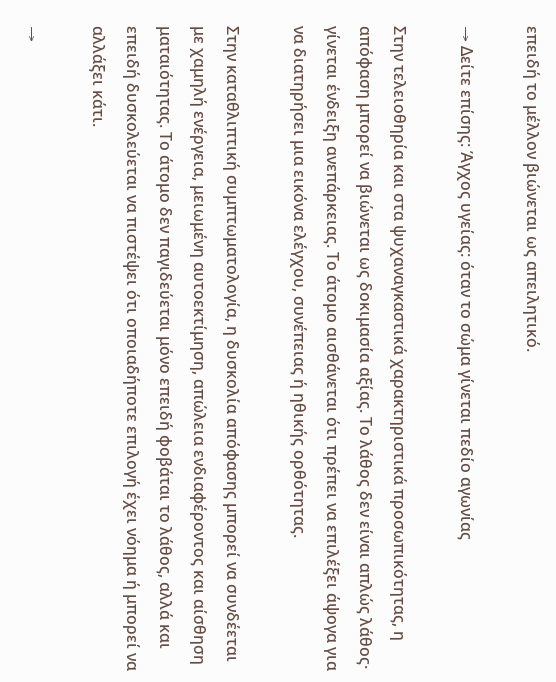επειδή το μέλλον βιώνεται ως απειλητικό.

→ Δείτε επίσης: Άγχος υγείας: όταν το σώμα γίνεται πεδίο αγωνίας

Στην τελειοθηρία και στα ψυχαναγκαστικά χαρακτηριστικά προσωπικότητας, η απόφαση μπορεί να βιώνεται ως δοκιμασία αξίας. Το λάθος δεν είναι απλώς λάθος· γίνεται ένδειξη ανεπάρκειας. Το άτομο αισθάνεται ότι πρέπει να επιλέξει άψογα για να διατηρήσει μια εικόνα ελέγχου, συνέπειας ή ηθικής ορθότητας.

Στην καταθλιπτική συμπτωματολογία, η δυσκολία απόφασης μπορεί να συνδέεται με χαμηλή ενέργεια, μειωμένη αυτοεκτίμηση, απώλεια ενδιαφέροντος και αίσθηση ματαιότητας. Το άτομο δεν παγιδεύεται μόνο επειδή φοβάται το λάθος, αλλά και επειδή δυσκολεύεται να πιστέψει ότι οποιαδήποτε επιλογή έχει νόημα ή μπορεί να αλλάξει κάτι.

→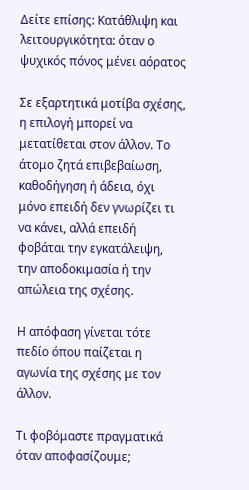Δείτε επίσης: Κατάθλιψη και λειτουργικότητα: όταν ο ψυχικός πόνος μένει αόρατος

Σε εξαρτητικά μοτίβα σχέσης, η επιλογή μπορεί να μετατίθεται στον άλλον. Το άτομο ζητά επιβεβαίωση, καθοδήγηση ή άδεια, όχι μόνο επειδή δεν γνωρίζει τι να κάνει, αλλά επειδή φοβάται την εγκατάλειψη, την αποδοκιμασία ή την απώλεια της σχέσης.

Η απόφαση γίνεται τότε πεδίο όπου παίζεται η αγωνία της σχέσης με τον άλλον.

Τι φοβόμαστε πραγματικά όταν αποφασίζουμε;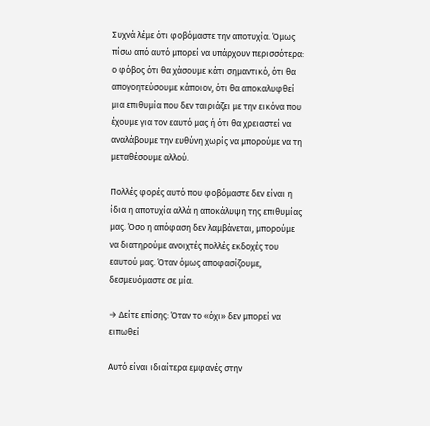Συχνά λέμε ότι φοβόμαστε την αποτυχία. Όμως πίσω από αυτό μπορεί να υπάρχουν περισσότερα: ο φόβος ότι θα χάσουμε κάτι σημαντικό, ότι θα απογοητεύσουμε κάποιον, ότι θα αποκαλυφθεί μια επιθυμία που δεν ταιριάζει με την εικόνα που έχουμε για τον εαυτό μας ή ότι θα χρειαστεί να αναλάβουμε την ευθύνη χωρίς να μπορούμε να τη μεταθέσουμε αλλού.

Πολλές φορές αυτό που φοβόμαστε δεν είναι η ίδια η αποτυχία αλλά η αποκάλυψη της επιθυμίας μας. Όσο η απόφαση δεν λαμβάνεται, μπορούμε να διατηρούμε ανοιχτές πολλές εκδοχές του εαυτού μας. Όταν όμως αποφασίζουμε, δεσμευόμαστε σε μία.

→ Δείτε επίσης: Όταν το «όχι» δεν μπορεί να ειπωθεί

Αυτό είναι ιδιαίτερα εμφανές στην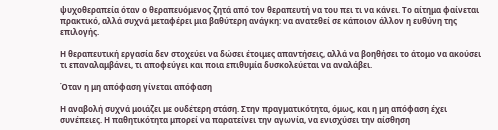ψυχοθεραπεία όταν ο θεραπευόμενος ζητά από τον θεραπευτή να του πει τι να κάνει. Το αίτημα φαίνεται πρακτικό, αλλά συχνά μεταφέρει μια βαθύτερη ανάγκη: να ανατεθεί σε κάποιον άλλον η ευθύνη της επιλογής.

Η θεραπευτική εργασία δεν στοχεύει να δώσει έτοιμες απαντήσεις, αλλά να βοηθήσει το άτομο να ακούσει τι επαναλαμβάνει, τι αποφεύγει και ποια επιθυμία δυσκολεύεται να αναλάβει.

Όταν η μη απόφαση γίνεται απόφαση

Η αναβολή συχνά μοιάζει με ουδέτερη στάση. Στην πραγματικότητα, όμως, και η μη απόφαση έχει συνέπειες. Η παθητικότητα μπορεί να παρατείνει την αγωνία, να ενισχύσει την αίσθηση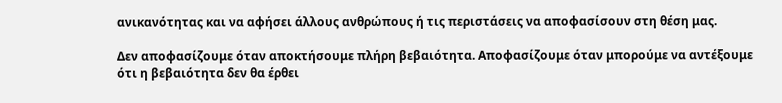ανικανότητας και να αφήσει άλλους ανθρώπους ή τις περιστάσεις να αποφασίσουν στη θέση μας.

Δεν αποφασίζουμε όταν αποκτήσουμε πλήρη βεβαιότητα. Αποφασίζουμε όταν μπορούμε να αντέξουμε ότι η βεβαιότητα δεν θα έρθει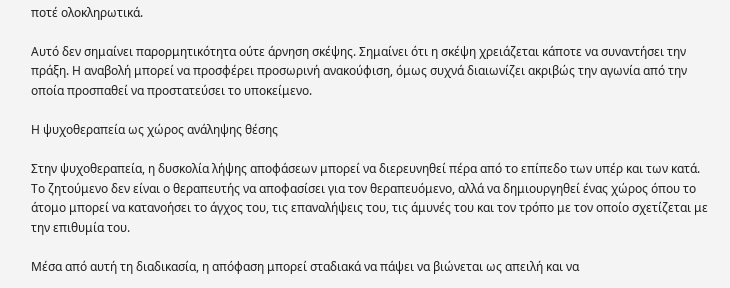ποτέ ολοκληρωτικά.

Αυτό δεν σημαίνει παρορμητικότητα ούτε άρνηση σκέψης. Σημαίνει ότι η σκέψη χρειάζεται κάποτε να συναντήσει την πράξη. Η αναβολή μπορεί να προσφέρει προσωρινή ανακούφιση, όμως συχνά διαιωνίζει ακριβώς την αγωνία από την οποία προσπαθεί να προστατεύσει το υποκείμενο.

Η ψυχοθεραπεία ως χώρος ανάληψης θέσης

Στην ψυχοθεραπεία, η δυσκολία λήψης αποφάσεων μπορεί να διερευνηθεί πέρα από το επίπεδο των υπέρ και των κατά. Το ζητούμενο δεν είναι ο θεραπευτής να αποφασίσει για τον θεραπευόμενο, αλλά να δημιουργηθεί ένας χώρος όπου το άτομο μπορεί να κατανοήσει το άγχος του, τις επαναλήψεις του, τις άμυνές του και τον τρόπο με τον οποίο σχετίζεται με την επιθυμία του.

Μέσα από αυτή τη διαδικασία, η απόφαση μπορεί σταδιακά να πάψει να βιώνεται ως απειλή και να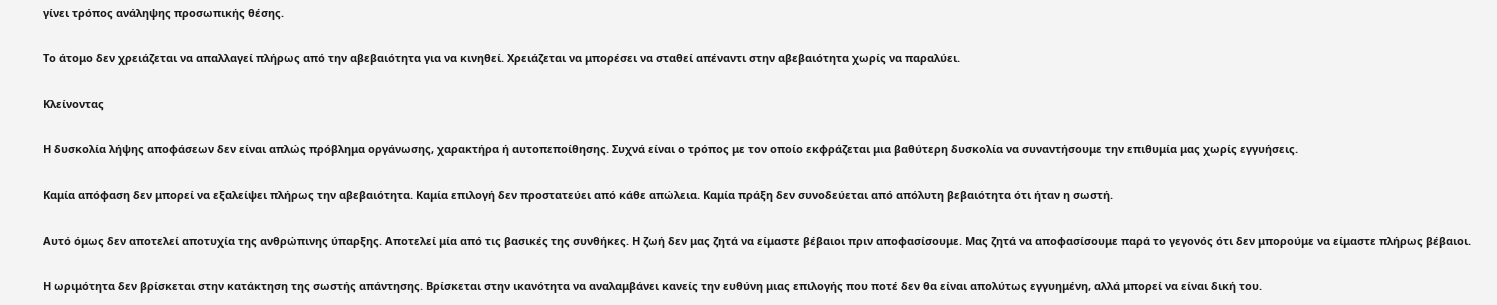γίνει τρόπος ανάληψης προσωπικής θέσης.

Το άτομο δεν χρειάζεται να απαλλαγεί πλήρως από την αβεβαιότητα για να κινηθεί. Χρειάζεται να μπορέσει να σταθεί απέναντι στην αβεβαιότητα χωρίς να παραλύει.

Κλείνοντας

Η δυσκολία λήψης αποφάσεων δεν είναι απλώς πρόβλημα οργάνωσης, χαρακτήρα ή αυτοπεποίθησης. Συχνά είναι ο τρόπος με τον οποίο εκφράζεται μια βαθύτερη δυσκολία να συναντήσουμε την επιθυμία μας χωρίς εγγυήσεις.

Καμία απόφαση δεν μπορεί να εξαλείψει πλήρως την αβεβαιότητα. Καμία επιλογή δεν προστατεύει από κάθε απώλεια. Καμία πράξη δεν συνοδεύεται από απόλυτη βεβαιότητα ότι ήταν η σωστή.

Αυτό όμως δεν αποτελεί αποτυχία της ανθρώπινης ύπαρξης. Αποτελεί μία από τις βασικές της συνθήκες. Η ζωή δεν μας ζητά να είμαστε βέβαιοι πριν αποφασίσουμε. Μας ζητά να αποφασίσουμε παρά το γεγονός ότι δεν μπορούμε να είμαστε πλήρως βέβαιοι.

Η ωριμότητα δεν βρίσκεται στην κατάκτηση της σωστής απάντησης. Βρίσκεται στην ικανότητα να αναλαμβάνει κανείς την ευθύνη μιας επιλογής που ποτέ δεν θα είναι απολύτως εγγυημένη, αλλά μπορεί να είναι δική του.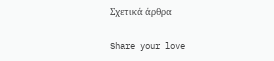Σχετικά άρθρα

Share your love